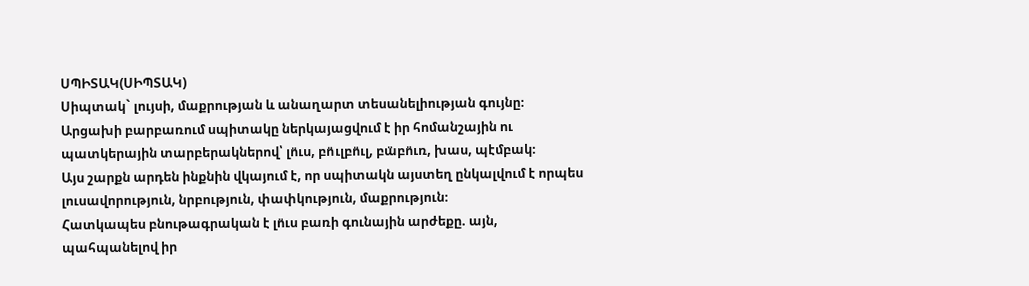ՍՊԻՏԱԿ(ՍԻՊՏԱԿ)
Սիպտակ` լույսի, մաքրության և անաղարտ տեսանելիության գույնը։
Արցախի բարբառում սպիտակը ներկայացվում է իր հոմանշային ու պատկերային տարբերակներով՝ լո̈ւս, բո̈ւլբո̈ւլ, բա̈բո̈ւռ, խաս, պէմբակ։
Այս շարքն արդեն ինքնին վկայում է, որ սպիտակն այստեղ ընկալվում է որպես լուսավորություն, նրբություն, փափկություն, մաքրություն։
Հատկապես բնութագրական է լո̈ւս բառի գունային արժեքը. այն, պահպանելով իր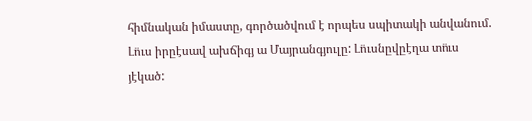հիմնական իմաստը, գործածվում է որպես սպիտակի անվանում. Լո̈ւս իրըէսավ ախճիգյ ա Մայրանգյուլը: Լո̈ւսնըվըէղա տո̈ւս յէկած: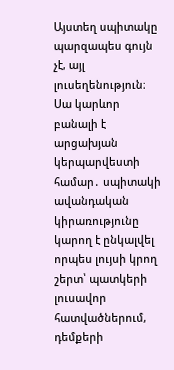Այստեղ սպիտակը պարզապես գույն չէ, այլ լուսեղենություն։ Սա կարևոր բանալի է արցախյան կերպարվեստի համար․ սպիտակի ավանդական կիրառությունը կարող է ընկալվել որպես լույսի կրող շերտ՝ պատկերի լուսավոր հատվածներում, դեմքերի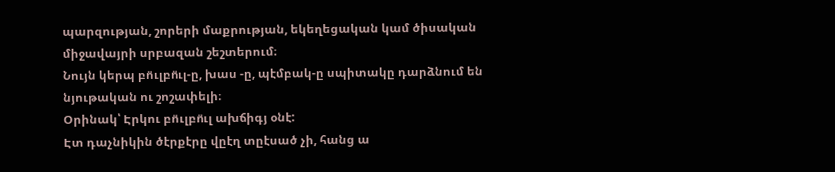պարզության, շորերի մաքրության, եկեղեցական կամ ծիսական միջավայրի սրբազան շեշտերում։
Նույն կերպ բո̈ւլբո̈ւլ-ը, խաս -ը, պէմբակ-ը սպիտակը դարձնում են նյութական ու շոշափելի։
Օրինակ՝ Էրկու բո̈ւլբո̈ւլ ախճիգյ օնէ:
Էտ դաչնիկին ծէրքէրը վըէղ տըէսած չի, հանց ա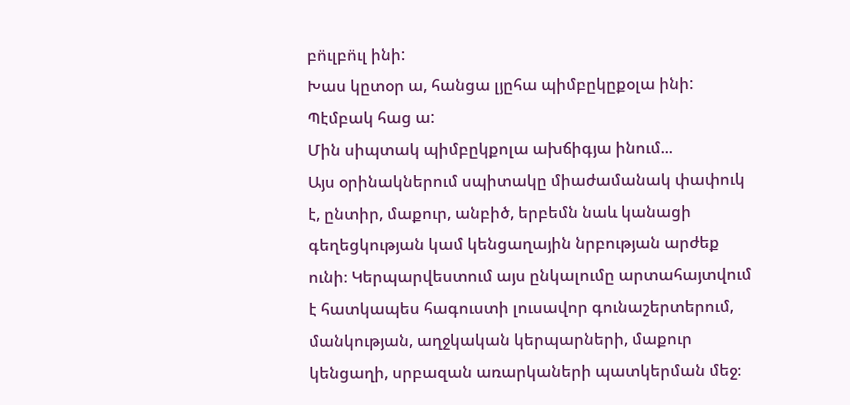բո̈ւլբո̈ւլ ինի:
Խաս կըտօր ա, հանցա լյըհա պիմբըկըքօլա ինի:
Պէմբակ հաց ա:
Մին սիպտակ պիմբըկքոլա ախճիգյա ինում...
Այս օրինակներում սպիտակը միաժամանակ փափուկ է, ընտիր, մաքուր, անբիծ, երբեմն նաև կանացի գեղեցկության կամ կենցաղային նրբության արժեք ունի։ Կերպարվեստում այս ընկալումը արտահայտվում է հատկապես հագուստի լուսավոր գունաշերտերում, մանկության, աղջկական կերպարների, մաքուր կենցաղի, սրբազան առարկաների պատկերման մեջ։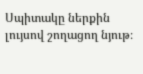Սպիտակը ներքին լույսով շողացող նյութ։